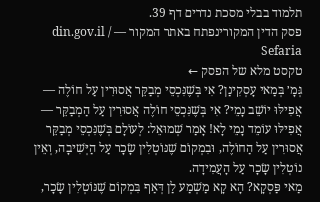תלמוד בבלי מסכת נדרים דף 39.
פסק הדין המקורינפתח באתר המקור — din.gov.il / Sefaria
טקסט מלא של הפסק ←
גְּמָ׳ בְּמַאי עָסְקִינַן? אִי בְּשֶׁנִּכְסֵי מְבַקֵּר אֲסוּרִין עַל חוֹלֶה — אֲפִילּוּ יוֹשֵׁב נָמֵי? אִי בְּשֶׁנִּכְסֵי חוֹלֶה אֲסוּרִין עַל הַמְבַקֵּר — אֲפִילּוּ עוֹמֵד נָמֵי לָא! אָמַר שְׁמוּאֵל: לְעוֹלָם בְּשֶׁנִּכְסֵי מְבַקֵּר אֲסוּרִין עַל הַחוֹלֶה, וּבִמְקוֹם שֶׁנּוֹטְלִין שָׂכָר עַל הַיְּשִׁיבָה, וְאֵין נוֹטְלִין שָׂכָר עַל הָעֲמִידָה.
מַאי פַּסְקָא? הָא קָא מַשְׁמַע לַן דְּאַף בִּמְקוֹם שֶׁנּוֹטְלִין שָׂכָר,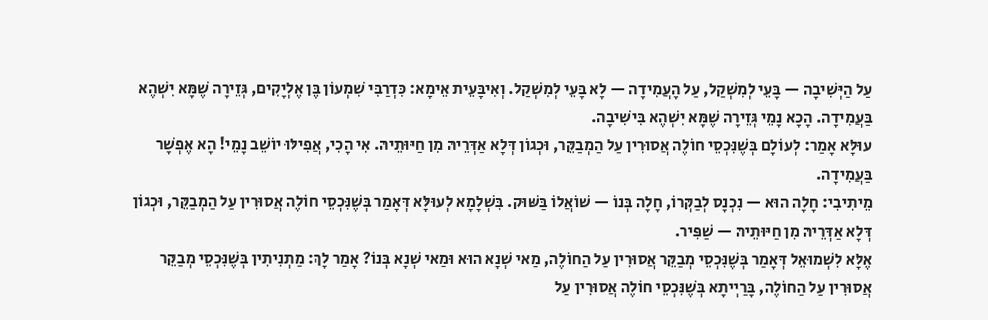עַל הַיְּשִׁיבָה — בָּעֵי לְמִשְׁקַל, עַל הָעֲמִידָה — לָא בָּעֵי לְמִשְׁקַל. וְאִיבָּעֵית אֵימָא: כִּדְרַבִּי שִׁמְעוֹן בֶּן אֶלְיָקִים, גְּזֵירָה שֶׁמָּא יִשְׁהֶא בַּעֲמִידָה. הָכָא נָמֵי גְּזֵירָה שֶׁמָּא יִשְׁהֶא בִּישִׁיבָה.
עוּלָּא אָמַר: לְעוֹלָם בְּשֶׁנִּכְסֵי חוֹלֶה אֲסוּרִין עַל הַמְבַקֵּר, וּכְגוֹן דְּלָא אַדְּרֵיהּ מִן חַיּוּתֵיהּ. אִי הָכִי, אֲפִילּוּ יוֹשֵׁב נָמֵי! הָא אֶפְשָׁר בַּעֲמִידָה.
מֵיתִיבִי: חָלָה הוּא — נִכְנָס לְבַקְּרוֹ, חָלָה בְּנוֹ — שׁוֹאֲלוֹ בַּשּׁוּק. בִּשְׁלָמָא לְעוּלָּא דְּאָמַר בְּשֶׁנִּכְסֵי חוֹלֶה אֲסוּרִין עַל הַמְבַקֵּר, וּכְגוֹן דְּלָא אַדְּרֵיהּ מִן חַיּוּתֵיהּ — שַׁפִּיר.
אֶלָּא לִשְׁמוּאֵל דְּאָמַר בְּשֶׁנִּכְסֵי מְבַקֵּר אֲסוּרִין עַל הַחוֹלֶה, מַאי שְׁנָא הוּא וּמַאי שְׁנָא בְּנוֹ? אָמַר לָךְ: מַתְנִיתִין בְּשֶׁנִּכְסֵי מְבַקֵּר אֲסוּרִין עַל הַחוֹלֶה, בָּרַיְיתָא בְּשֶׁנִּכְסֵי חוֹלֶה אֲסוּרִין עַל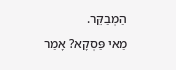הַמְבַקֵּר.
מַאי פַּסְקָא? אָמַר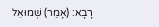רָבָא: (אָמַר) שְׁמוּאֵל